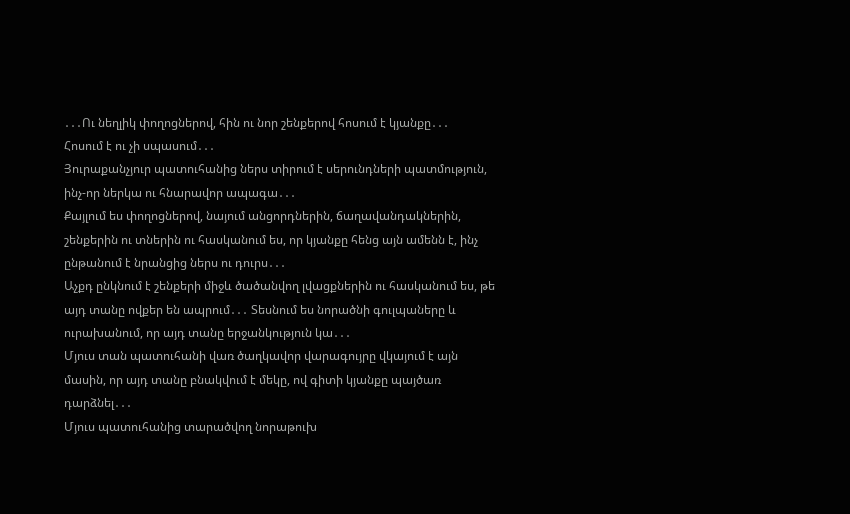․․․Ու նեղլիկ փողոցներով, հին ու նոր շենքերով հոսում է կյանքը․․․
Հոսում է ու չի սպասում․․․
Յուրաքանչյուր պատուհանից ներս տիրում է սերունդների պատմություն, ինչ-որ ներկա ու հնարավոր ապագա․․․
Քայլում ես փողոցներով, նայում անցորդներին, ճաղավանդակներին, շենքերին ու տներին ու հասկանում ես, որ կյանքը հենց այն ամենն է, ինչ ընթանում է նրանցից ներս ու դուրս․․․
Աչքդ ընկնում է շենքերի միջև ծածանվող լվացքներին ու հասկանում ես, թե այդ տանը ովքեր են ապրում․․․ Տեսնում ես նորածնի գուլպաները և ուրախանում, որ այդ տանը երջանկություն կա․․․
Մյուս տան պատուհանի վառ ծաղկավոր վարագույրը վկայում է այն մասին, որ այդ տանը բնակվում է մեկը, ով գիտի կյանքը պայծառ դարձնել․․․
Մյուս պատուհանից տարածվող նորաթուխ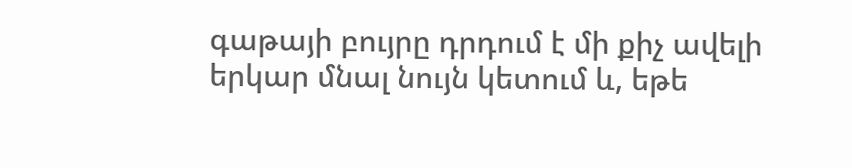գաթայի բույրը դրդում է մի քիչ ավելի երկար մնալ նույն կետում և, եթե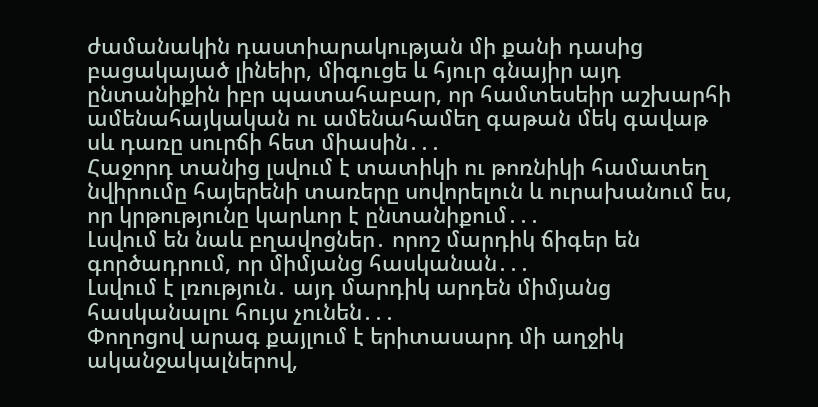ժամանակին դաստիարակության մի քանի դասից բացակայած լինեիր, միգուցե և հյուր գնայիր այդ ընտանիքին իբր պատահաբար, որ համտեսեիր աշխարհի ամենահայկական ու ամենահամեղ գաթան մեկ գավաթ սև դառը սուրճի հետ միասին․․․
Հաջորդ տանից լսվում է տատիկի ու թոռնիկի համատեղ նվիրումը հայերենի տառերը սովորելուն և ուրախանում ես, որ կրթությունը կարևոր է ընտանիքում․․․
Լսվում են նաև բղավոցներ․ որոշ մարդիկ ճիգեր են գործադրում, որ միմյանց հասկանան․․․
Լսվում է լռություն․ այդ մարդիկ արդեն միմյանց հասկանալու հույս չունեն․․․
Փողոցով արագ քայլում է երիտասարդ մի աղջիկ ականջակալներով,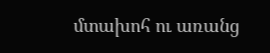մտախոհ ու առանց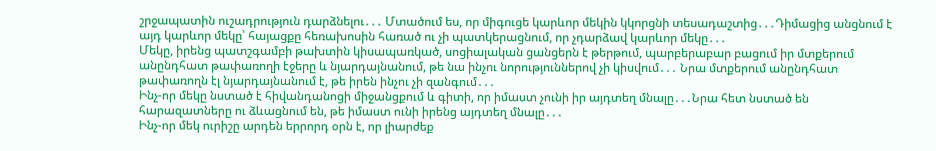շրջապատին ուշադրություն դարձնելու․․․ Մտածում ես, որ միգուցե կարևոր մեկին կկորցնի տեսադաշտից․․․Դիմացից անցնում է այդ կարևոր մեկը՝ հայացքը հեռախոսին հառած ու չի պատկերացնում, որ չդարձավ կարևոր մեկը․․․
Մեկը, իրենց պատշգամբի թախտին կիսապառկած, սոցիալական ցանցերն է թերթում, պարբերաբար բացում իր մտքերում անընդհատ թափառողի էջերը և նյարդայնանում, թե նա ինչու նորություններով չի կիսվում․․․ Նրա մտքերում անընդհատ թափառողն էլ նյարդայնանում է, թե իրեն ինչու չի զանգում․․․
Ինչ-որ մեկը նստած է հիվանդանոցի միջանցքում և գիտի, որ իմաստ չունի իր այդտեղ մնալը․․․Նրա հետ նստած են հարազատները ու ձևացնում են, թե իմաստ ունի իրենց այդտեղ մնալը․․․
Ինչ-որ մեկ ուրիշը արդեն երրորդ օրն է, որ լիարժեք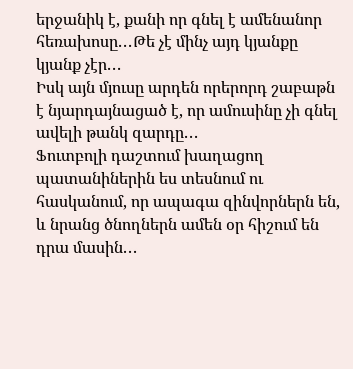երջանիկ է, քանի որ գնել է ամենանոր հեռախոսը․․․Թե չէ մինչ այդ կյանքը կյանք չէր․․․
Իսկ այն մյուսը արդեն որերորդ շաբաթն է նյարդայնացած է, որ ամուսինը չի գնել ավելի թանկ զարդը․․․
Ֆուտբոլի դաշտում խաղացող պատանիներին ես տեսնում ու հասկանում, որ ապագա զինվորներն են, և նրանց ծնողներն ամեն օր հիշում են դրա մասին․․․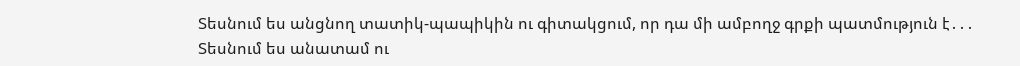Տեսնում ես անցնող տատիկ-պապիկին ու գիտակցում, որ դա մի ամբողջ գրքի պատմություն է․․․
Տեսնում ես անատամ ու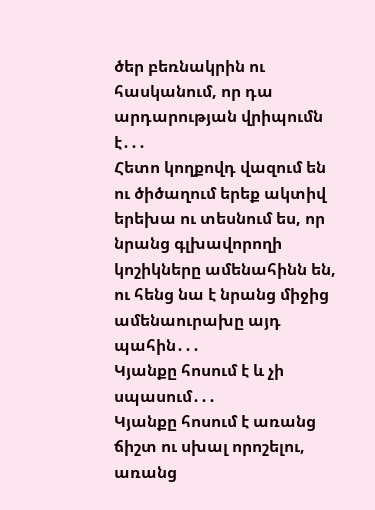ծեր բեռնակրին ու հասկանում, որ դա արդարության վրիպումն է․․․
Հետո կողքովդ վազում են ու ծիծաղում երեք ակտիվ երեխա ու տեսնում ես, որ նրանց գլխավորողի կոշիկները ամենահինն են, ու հենց նա է նրանց միջից ամենաուրախը այդ պահին․․․
Կյանքը հոսում է և չի սպասում․․․
Կյանքը հոսում է առանց ճիշտ ու սխալ որոշելու, առանց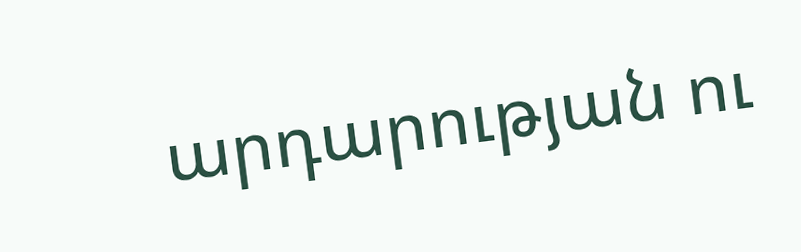արդարության ու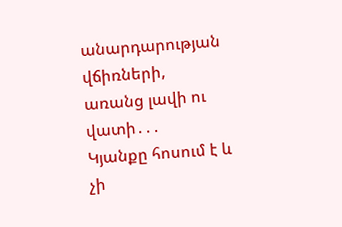անարդարության վճիռների, առանց լավի ու վատի․․․
Կյանքը հոսում է և չի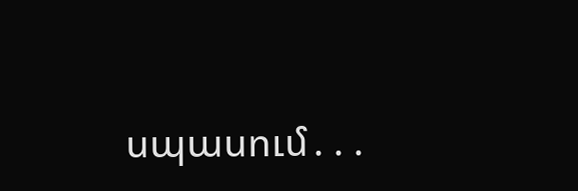սպասում․․․